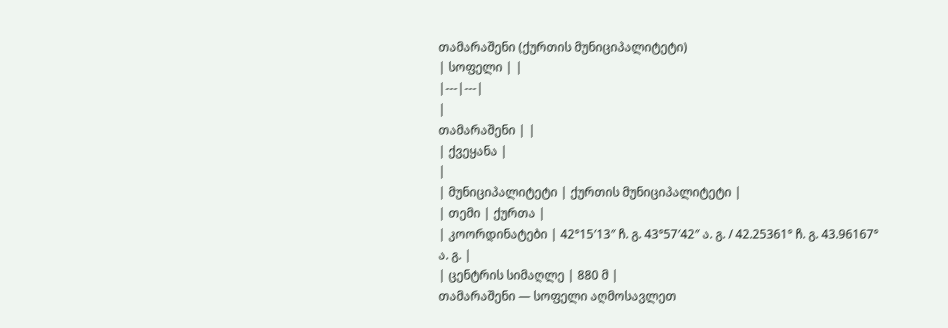თამარაშენი (ქურთის მუნიციპალიტეტი)
| სოფელი | |
|---|---|
|
თამარაშენი | |
| ქვეყანა |
|
| მუნიციპალიტეტი | ქურთის მუნიციპალიტეტი |
| თემი | ქურთა |
| კოორდინატები | 42°15′13″ ჩ. გ. 43°57′42″ ა. გ. / 42.25361° ჩ. გ. 43.96167° ა. გ. |
| ცენტრის სიმაღლე | 880 მ |
თამარაშენი — სოფელი აღმოსავლეთ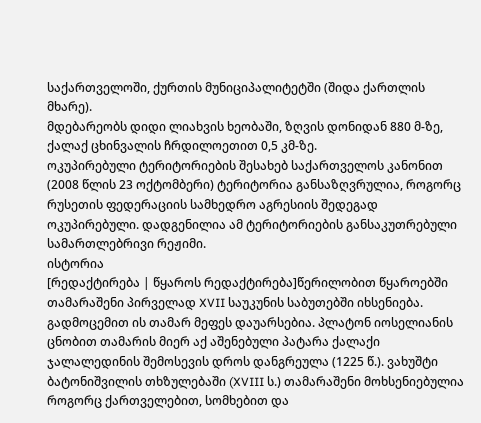საქართველოში, ქურთის მუნიციპალიტეტში (შიდა ქართლის მხარე).
მდებარეობს დიდი ლიახვის ხეობაში, ზღვის დონიდან 880 მ-ზე, ქალაქ ცხინვალის ჩრდილოეთით 0,5 კმ-ზე.
ოკუპირებული ტერიტორიების შესახებ საქართველოს კანონით (2008 წლის 23 ოქტომბერი) ტერიტორია განსაზღვრულია, როგორც რუსეთის ფედერაციის სამხედრო აგრესიის შედეგად ოკუპირებული. დადგენილია ამ ტერიტორიების განსაკუთრებული სამართლებრივი რეჟიმი.
ისტორია
[რედაქტირება | წყაროს რედაქტირება]წერილობით წყაროებში თამარაშენი პირველად XVII საუკუნის საბუთებში იხსენიება. გადმოცემით ის თამარ მეფეს დაუარსებია. პლატონ იოსელიანის ცნობით თამარის მიერ აქ აშენებული პატარა ქალაქი ჯალალედინის შემოსევის დროს დანგრეულა (1225 წ.). ვახუშტი ბატონიშვილის თხზულებაში (XVIII ს.) თამარაშენი მოხსენიებულია როგორც ქართველებით, სომხებით და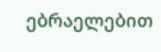ებრაელებით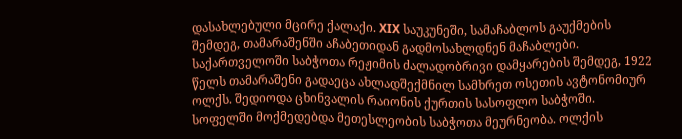დასახლებული მცირე ქალაქი. XIX საუკუნეში, სამაჩაბლოს გაუქმების შემდეგ, თამარაშენში აჩაბეთიდან გადმოსახლდნენ მაჩაბლები.
საქართველოში საბჭოთა რეჟიმის ძალადობრივი დამყარების შემდეგ, 1922 წელს თამარაშენი გადაეცა ახლადშექმნილ სამხრეთ ოსეთის ავტონომიურ ოლქს. შედიოდა ცხინვალის რაიონის ქურთის სასოფლო საბჭოში. სოფელში მოქმედებდა მეთესლეობის საბჭოთა მეურნეობა. ოლქის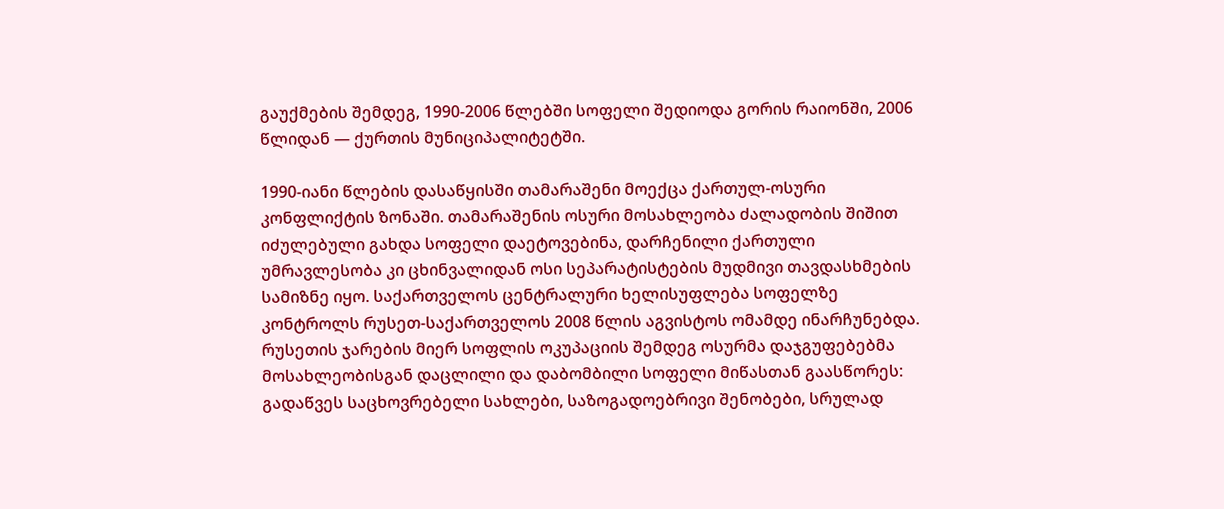გაუქმების შემდეგ, 1990-2006 წლებში სოფელი შედიოდა გორის რაიონში, 2006 წლიდან — ქურთის მუნიციპალიტეტში.

1990-იანი წლების დასაწყისში თამარაშენი მოექცა ქართულ-ოსური კონფლიქტის ზონაში. თამარაშენის ოსური მოსახლეობა ძალადობის შიშით იძულებული გახდა სოფელი დაეტოვებინა, დარჩენილი ქართული უმრავლესობა კი ცხინვალიდან ოსი სეპარატისტების მუდმივი თავდასხმების სამიზნე იყო. საქართველოს ცენტრალური ხელისუფლება სოფელზე კონტროლს რუსეთ-საქართველოს 2008 წლის აგვისტოს ომამდე ინარჩუნებდა. რუსეთის ჯარების მიერ სოფლის ოკუპაციის შემდეგ ოსურმა დაჯგუფებებმა მოსახლეობისგან დაცლილი და დაბომბილი სოფელი მიწასთან გაასწორეს: გადაწვეს საცხოვრებელი სახლები, საზოგადოებრივი შენობები, სრულად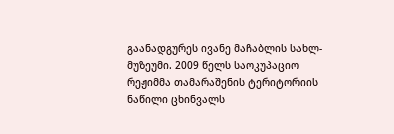გაანადგურეს ივანე მაჩაბლის სახლ-მუზეუმი. 2009 წელს საოკუპაციო რეჟიმმა თამარაშენის ტერიტორიის ნაწილი ცხინვალს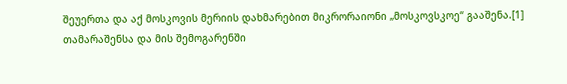შეუერთა და აქ მოსკოვის მერიის დახმარებით მიკრორაიონი „მოსკოვსკოე“ გააშენა.[1]
თამარაშენსა და მის შემოგარენში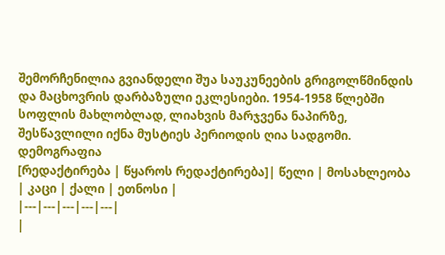შემორჩენილია გვიანდელი შუა საუკუნეების გრიგოლწმინდის და მაცხოვრის დარბაზული ეკლესიები. 1954-1958 წლებში სოფლის მახლობლად, ლიახვის მარჯვენა ნაპირზე, შესწავლილი იქნა მუსტიეს პერიოდის ღია სადგომი.
დემოგრაფია
[რედაქტირება | წყაროს რედაქტირება]| წელი | მოსახლეობა | კაცი | ქალი | ეთნოსი |
|---|---|---|---|---|
|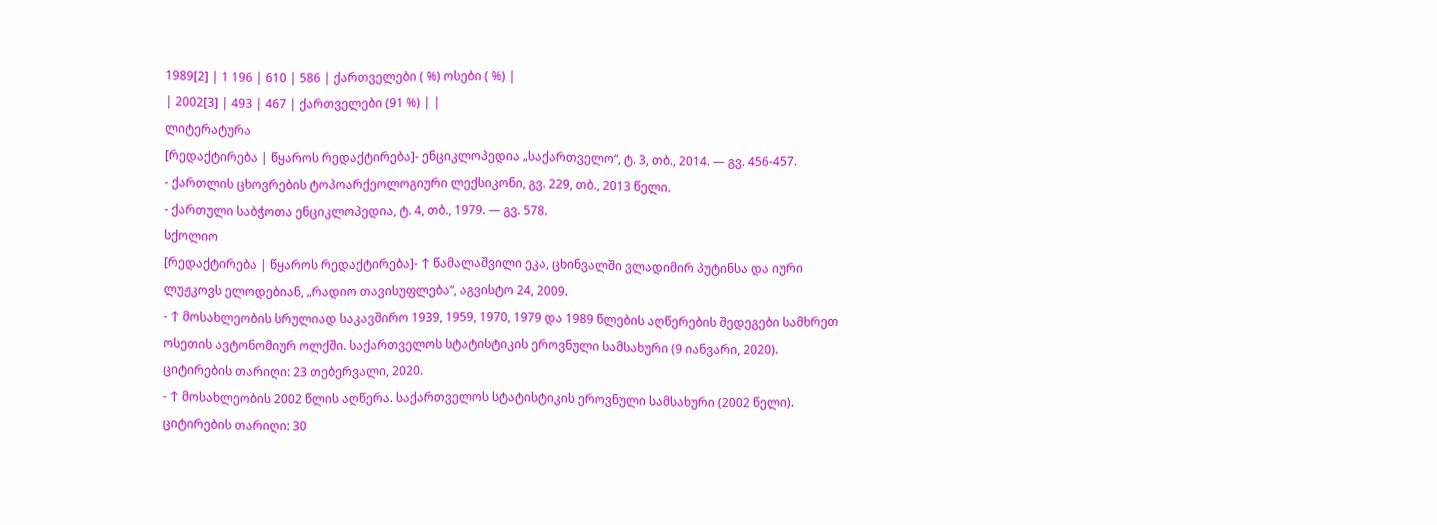1989[2] | 1 196 | 610 | 586 | ქართველები ( %) ოსები ( %) |
| 2002[3] | 493 | 467 | ქართველები (91 %) | |
ლიტერატურა
[რედაქტირება | წყაროს რედაქტირება]- ენციკლოპედია „საქართველო“, ტ. 3, თბ., 2014. — გვ. 456-457.
- ქართლის ცხოვრების ტოპოარქეოლოგიური ლექსიკონი, გვ. 229, თბ., 2013 წელი.
- ქართული საბჭოთა ენციკლოპედია, ტ. 4, თბ., 1979. — გვ. 578.
სქოლიო
[რედაქტირება | წყაროს რედაქტირება]- ↑ წამალაშვილი ეკა, ცხინვალში ვლადიმირ პუტინსა და იური ლუჟკოვს ელოდებიან, „რადიო თავისუფლება“, აგვისტო 24, 2009.
- ↑ მოსახლეობის სრულიად საკავშირო 1939, 1959, 1970, 1979 და 1989 წლების აღწერების შედეგები სამხრეთ ოსეთის ავტონომიურ ოლქში. საქართველოს სტატისტიკის ეროვნული სამსახური (9 იანვარი, 2020). ციტირების თარიღი: 23 თებერვალი, 2020.
- ↑ მოსახლეობის 2002 წლის აღწერა. საქართველოს სტატისტიკის ეროვნული სამსახური (2002 წელი). ციტირების თარიღი: 30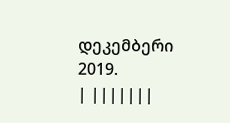დეკემბერი 2019.
| |||||||